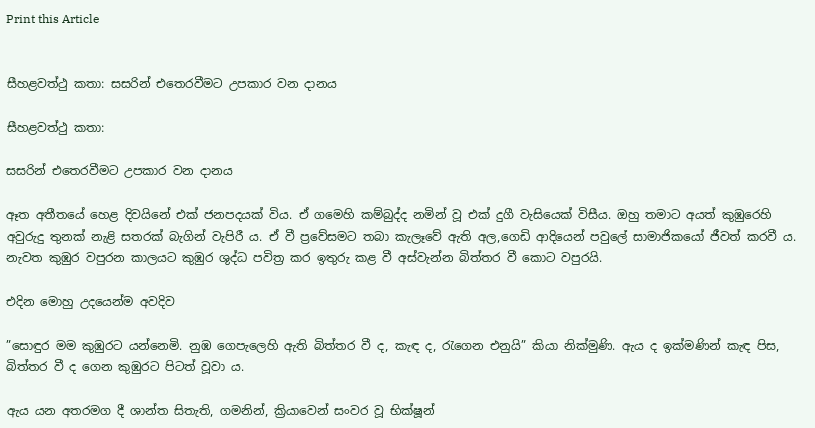Print this Article


සීහළවත්ථු කතා: සසරින් එතෙරවීමට උපකාර වන දානය

සීහළවත්ථු කතා:

සසරින් එතෙරවීමට උපකාර වන දානය

ඈත අතීතයේ හෙළ දිවයිනේ එක් ජනපදයක් විය. ඒ ගමෙහි කම්බුද්ද නමින් වූ එක් දුගී වැසියෙක් විසීය. ඔහු තමාට අයත් කුඹුරෙහි අවුරුදු තුනක් නැළි සතරක් බැගින් වැපිරී ය. ඒ වී ප්‍රවේසමට තබා කැලෑවේ ඇති අල,ගෙඩි ආදියෙන් පවුලේ සාමාජිකයෝ ජීවත් කරවී ය. නැවත කුඹුර වපුරන කාලයට කුඹුර ශුද්ධ පවිත්‍ර කර ඉතුරු කළ වී අස්වැන්න බිත්තර වී කොට වපුරයි.

එදින මොහු උදයෙන්ම අවදිව

”සොඳුර මම කුඹුරට යන්නෙමි. නුඹ ගෙපැලෙහි ඇති බිත්තර වී ද, කැඳ ද, රැගෙන එනුයි” කියා නික්මුණි. ඇය ද ඉක්මණින් කැඳ පිස, බිත්තර වී ද ගෙන කුඹුරට පිටත් වූවා ය.

ඇය යන අතරමග දී ශාන්ත සිතැති, ගමනින්, ක්‍රියාවෙන් සංවර වූ භික්ෂූන්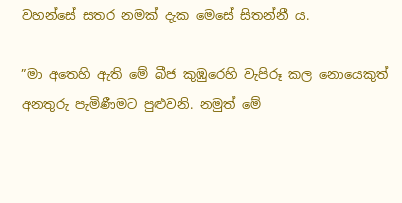වහන්සේ සතර නමක් දැක මෙසේ සිතන්නී ය.

”මා අතෙහි ඇති මේ බීජ කුඹුරෙහි වැපිරූ කල නොයෙකුත් අනතුරු පැමිණීමට පුළුවනි. නමුත් මේ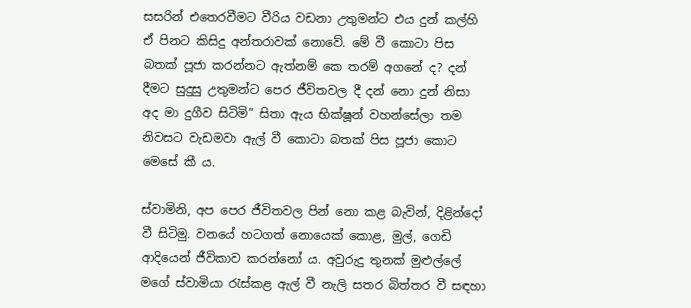සසරින් එතෙරවීමට වීරිය වඩනා උතුමන්ට එය දුන් කල්හි ඒ පිනට කිසිදු අන්තරාවක් නොවේ. මේ වී කොටා පිස බතක් පූජා කරන්නට ඇත්නම් කෙ තරම් අගනේ ද? දන් දීමට සුදුසු උතුමන්ට පෙර ජීවිතවල දී දන් නො දුන් නිසා අද මා දුගීව සිටිමි” සිතා ඇය භික්ෂූන් වහන්සේලා තම නිවසට වැඩමවා ඇල් වී කොටා බතක් පිස පූජා කොට මෙසේ කී ය.

ස්වාමිනි, අප පෙර ජීවිතවල පින් නො කළ බැවින්, දිළින්දෝ වී සිටිමු. වනයේ හටගත් නොයෙක් කොළ, මුල්, ගෙඩි ආදියෙන් ජීවිකාව කරන්නෝ ය. අවුරුදු තුනක් මුළුල්ලේ මගේ ස්වාමියා රැස්කළ ඇල් වී නැලි සතර බිත්තර වී සඳහා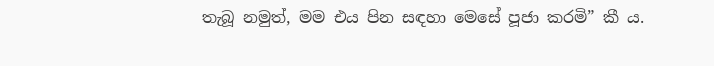තැබූ නමුත්, මම එය පින සඳහා මෙසේ පූජා කරමි” කී ය.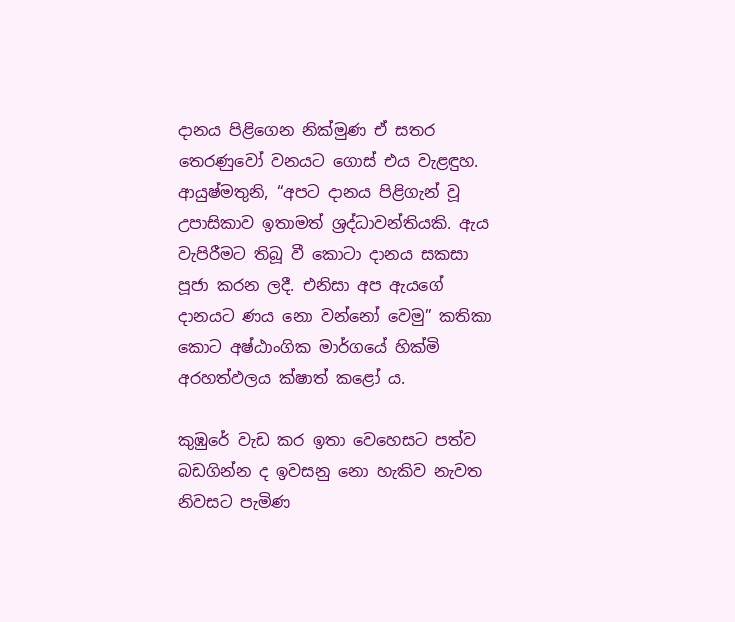දානය පිළිගෙන නික්මුණ ඒ සතර තෙරණුවෝ වනයට ගොස් එය වැළඳුහ. ආයුෂ්මතුනි, “අපට දානය පිළිගැන් වූ උපාසිකාව ඉතාමත් ශ්‍රද්ධාවන්තියකි. ඇය වැපිරීමට තිබූ වී කොටා දානය සකසා පූජා කරන ලදී. එනිසා අප ඇයගේ දානයට ණය නො වන්නෝ වෙමු” කතිකා කොට අෂ්ඨාංගික මාර්ගයේ හික්මි අරහත්ඵලය ක්ෂාත් කළෝ ය.

කුඹුරේ වැඩ කර ඉතා වෙහෙසට පත්ව බඩගින්න ද ඉවසනු නො හැකිව නැවත නිවසට පැමිණ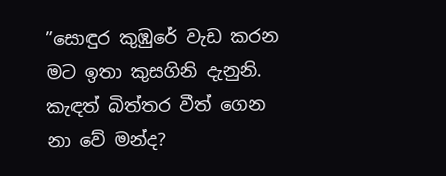”සොඳුර කුඹුරේ වැඩ කරන මට ඉතා කුසගිනි දැනුනි. කැඳත් බිත්තර වීත් ගෙන නා වේ මන්ද?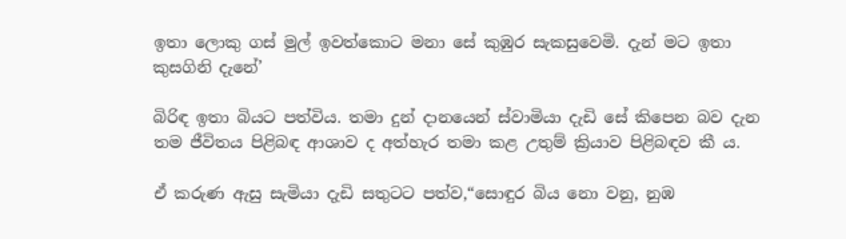ඉතා ලොකු ගස් මුල් ඉවත්කොට මනා සේ කුඹුර සැකසුවෙමි. දැන් මට ඉතා කුසගිනි දැනේ’

බිරිඳ ඉතා බියට පත්විය. තමා දුන් දානයෙන් ස්වාමියා දැඩි සේ කිපෙන බව දැන තම ජීවිතය පිළිබඳ ආශාව ද අත්හැර තමා කළ උතුම් ක්‍රියාව පිළිබඳව කී ය.

ඒ කරුණ ඇසු සැමියා දැඩි සතුටට පත්ව,“සොඳුර බිය නො වනු, නුඹ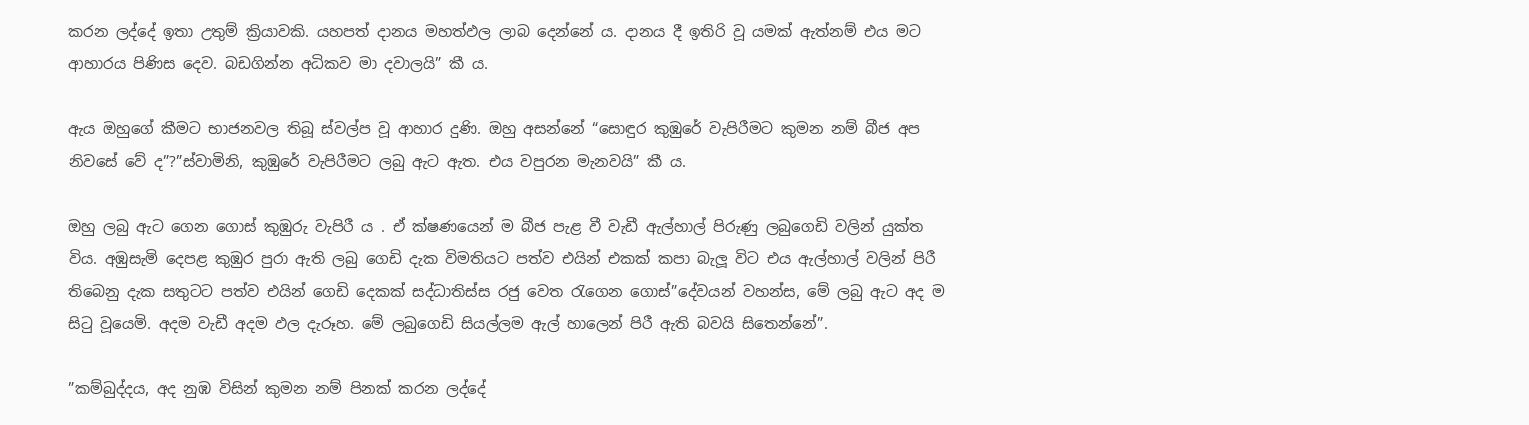කරන ලද්දේ ඉතා උතුම් ක්‍රියාවකි. යහපත් දානය මහත්ඵල ලාබ දෙන්නේ ය. දානය දී ඉතිරි වූ යමක් ඇත්නම් එය මට ආහාරය පිණිස දෙව. බඩගින්න අධිකව මා දවාලයි” කී ය.

ඇය ඔහුගේ කීමට භාජනවල තිබූ ස්වල්ප වූ ආහාර දුණි. ඔහු අසන්නේ “සොඳුර කුඹුරේ වැපිරීමට කුමන නම් බීජ අප නිවසේ වේ ද”?”ස්වාමිනි, කුඹුරේ වැපිරීමට ලබු ඇට ඇත. එය වපුරන මැනවයි” කී ය.

ඔහු ලබු ඇට ගෙන ගොස් කුඹුරු වැපිරී ය . ඒ ක්ෂණයෙන් ම බීජ පැළ වී වැඩී ඇල්හාල් පිරුණු ලබුගෙඩි වලින් යුක්ත විය. අඹුසැමි දෙපළ කුඹුර පුරා ඇති ලබු ගෙඩි දැක විමතියට පත්ව එයින් එකක් කපා බැලූ විට එය ඇල්හාල් වලින් පිරී තිබෙනු දැක සතුටට පත්ව එයින් ගෙඩි දෙකක් සද්ධාතිස්ස රජු වෙත රැගෙන ගොස්”දේවයන් වහන්ස, මේ ලබු ඇට අද ම සිටු වූයෙමි. අදම වැඩී අදම ඵල දැරූහ. මේ ලබුගෙඩි සියල්ලම ඇල් හාලෙන් පිරී ඇති බවයි සිතෙන්නේ”.

”කම්බුද්දය, අද නුඹ විසින් කුමන නම් පිනක් කරන ලද්දේ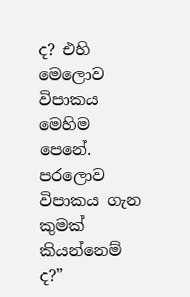ද? එහි මෙලොව විපාකය මෙහිම පෙනේ. පරලොව විපාකය ගැන කුමක් කියන්නෙම් ද?”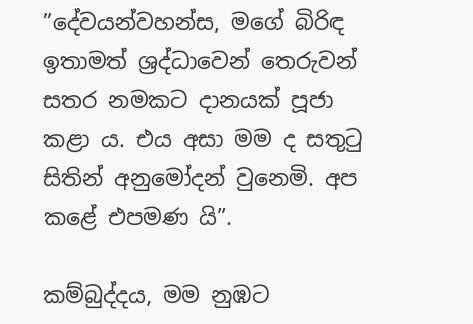”දේවයන්වහන්ස, මගේ බිරිඳ ඉතාමත් ශ්‍රද්ධාවෙන් තෙරුවන් සතර නමකට දානයක් පූජා කළා ය. එය අසා මම ද සතුටු සිතින් අනුමෝදන් වුනෙමි. අප කළේ එපමණ යි”.

කම්බුද්දය, මම නුඹට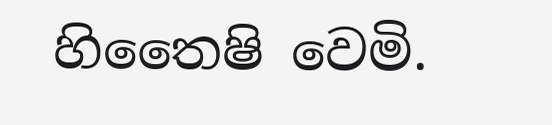හිතෛෂි වෙමි.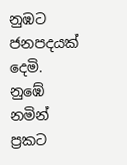නුඹට ජනපදයක් දෙමි. නුඹේ නමින් ප්‍රකට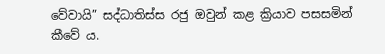වේවායි” සද්ධාතිස්ස රජු ඔවුන් කළ ක්‍රියාව පසසමින් කීවේ ය.